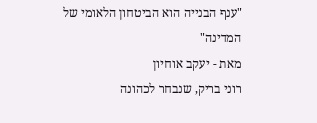"ענף הבנייה הוא הביטחון הלאומי של המדינה"
מאת - יעקב אוחיון
רוני בריק, שנבחר לכהונה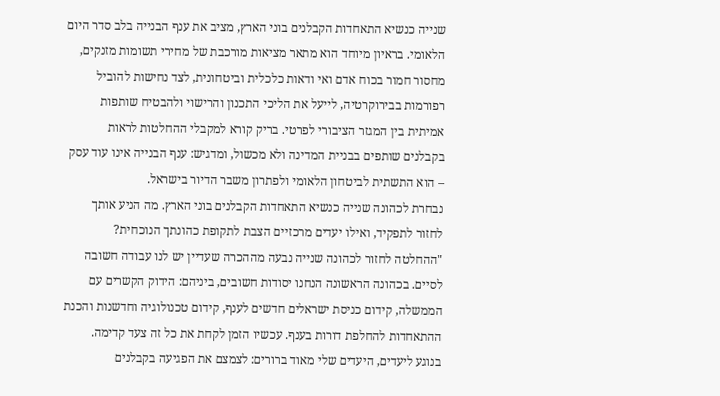שנייה כנשיא התאחדות הקבלנים בוני הארץ, מציב את ענף הבנייה בלב סדר היום הלאומי. בראיון מיוחד הוא מתאר מציאות מורכבת של מחירי תשומות מזנקים, מחסור חמור בכוח אדם ואי ודאות כלכלית וביטחונית, לצד נחישות להוביל רפורמות בבירוקרטיה, לייעל את הליכי התכנון והרישוי ולהבטיח שותפות אמיתית בין המגזר הציבורי לפרטי. בריק קורא למקבלי ההחלטות לראות בקבלנים שותפים בבניית המדינה ולא מכשול, ומדגיש: ענף הבנייה אינו עוד עסק – הוא התשתית לביטחון הלאומי ולפתרון משבר הדיור בישראל.
נבחרת לכהונה שנייה כנשיא התאחדות הקבלנים בוני הארץ. מה הניע אותך לחזור לתפקיד, ואילו יעדים מרכזיים הצבת לתקופת כהונתך הנוכחית?
"ההחלטה לחזור לכהונה שנייה נבעה מההכרה שעדיין יש לנו עבודה חשובה לסיים. בכהונה הראשונה הנחנו יסודות חשובים, ביניהם: הידוק הקשרים עם הממשלה, קידום כניסת ישראלים חדשים לענף, קידום טכנולוגיה וחדשנות והכנת ההתאחדות להחלפת דורות בענף. עכשיו הזמן לקחת את כל זה צעד קדימה.
בנוגע ליעדים, היעדים שלי מאוד ברורים: לצמצם את הפגיעה בקבלנים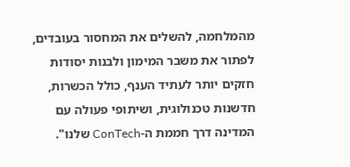מהמלחמה, להשלים את המחסור בעובדים, לפתור את משבר המימון ולבנות יסודות חזקים יותר לעתיד הענף, כולל הכשרות, חדשנות טכנולוגית, ושיתופי פעולה עם המדינה דרך חממת ה-ConTech שלנו".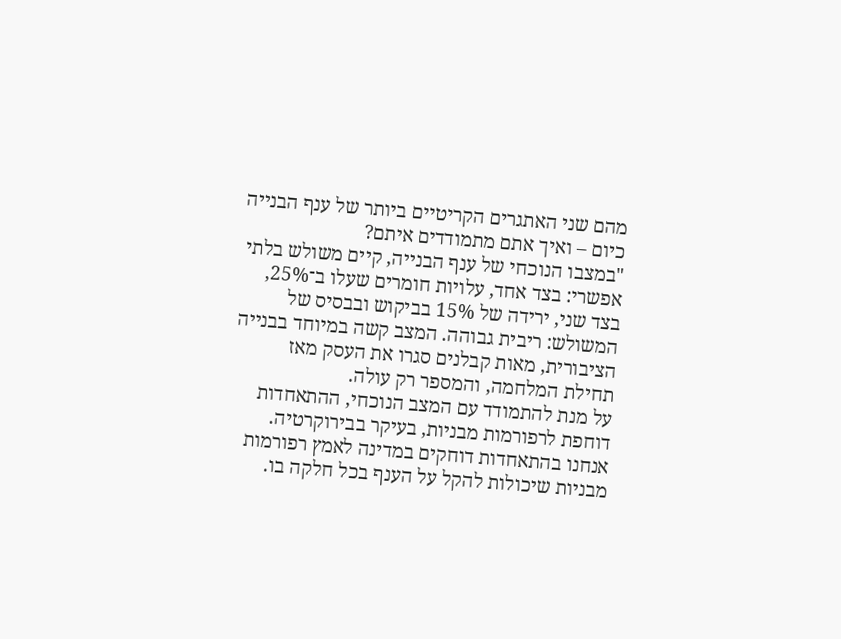מהם שני האתגרים הקריטיים ביותר של ענף הבנייה כיום – ואיך אתם מתמודדים איתם?
"במצבו הנוכחי של ענף הבנייה, קיים משולש בלתי אפשרי: בצד אחד, עלויות חומרים שעלו ב־25%, בצד שני, ירידה של 15% בביקוש ובבסיס של המשולש: ריבית גבוהה. המצב קשה במיוחד בבנייה הציבורית, מאות קבלנים סגרו את העסק מאז תחילת המלחמה, והמספר רק עולה.
על מנת להתמודד עם המצב הנוכחי, ההתאחדות דוחפת לרפורמות מבניות, בעיקר בבירוקרטיה. אנחנו בהתאחדות דוחקים במדינה לאמץ רפורמות מבניות שיכולות להקל על הענף בכל חלקה בו.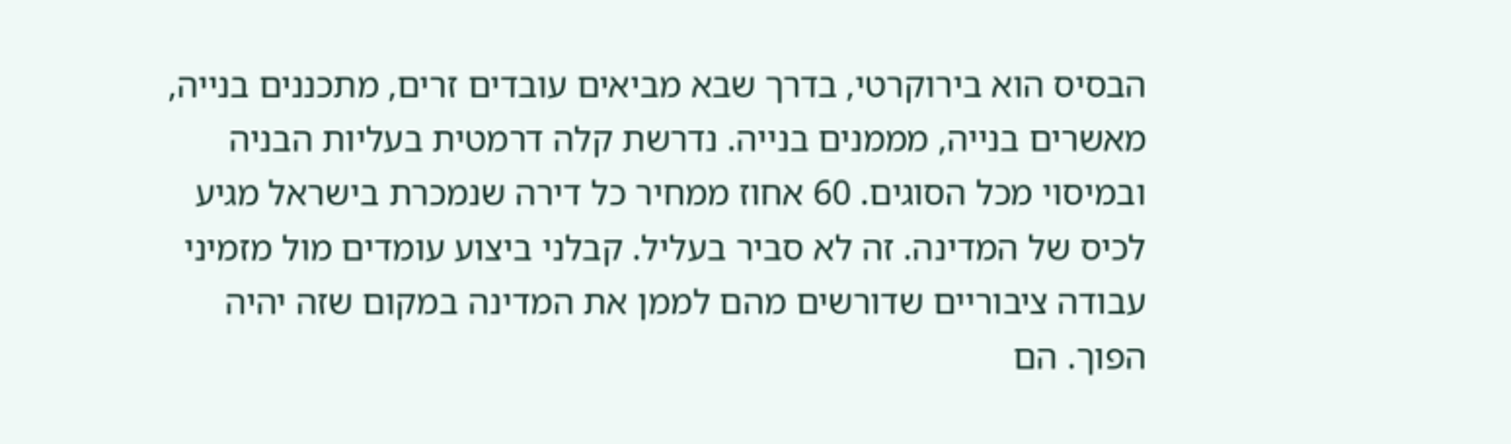הבסיס הוא בירוקרטי, בדרך שבא מביאים עובדים זרים, מתכננים בנייה, מאשרים בנייה, מממנים בנייה. נדרשת קלה דרמטית בעליות הבניה ובמיסוי מכל הסוגים. 60 אחוז ממחיר כל דירה שנמכרת בישראל מגיע לכיס של המדינה. זה לא סביר בעליל. קבלני ביצוע עומדים מול מזמיני עבודה ציבוריים שדורשים מהם לממן את המדינה במקום שזה יהיה הפוך. הם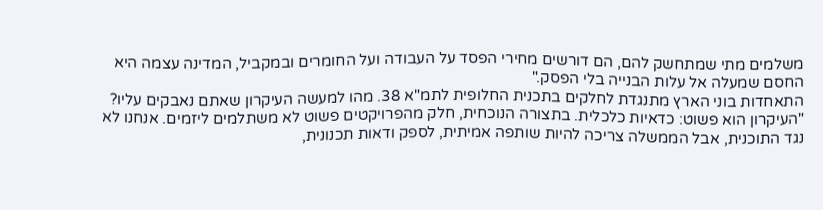משלמים מתי שמתחשק להם, הם דורשים מחירי הפסד על העבודה ועל החומרים ובמקביל, המדינה עצמה היא החסם שמעלה אל עלות הבנייה בלי הפסק."
התאחדות בוני הארץ מתנגדת לחלקים בתכנית החלופית לתמ"א 38. מהו למעשה העיקרון שאתם נאבקים עליו?
"העיקרון הוא פשוט: כדאיות כלכלית. בתצורה הנוכחית, חלק מהפרויקטים פשוט לא משתלמים ליזמים. אנחנו לא נגד התוכנית, אבל הממשלה צריכה להיות שותפה אמיתית, לספק ודאות תכנונית,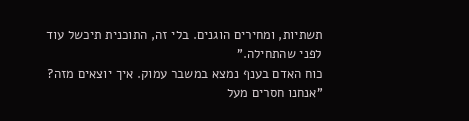תשתיות, ומחירים הוגנים. בלי זה, התוכנית תיכשל עוד לפני שהתחילה."
כוח האדם בענף נמצא במשבר עמוק. איך יוצאים מזה?
"אנחנו חסרים מעל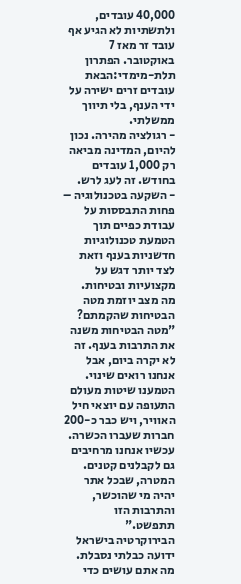40,000 עובדים, ולתשתיות לא הגיע אף עובד זר מאז 7 באוקטובר. הפתרון תלת-מימדי:הבאת עובדים זרים ישירה על ידי הענף, בלי תיווך ממשלתי.
- רגולציה מהירה. נכון להיום, המדינה מביאה רק 1,000 עובדים בחודש. זה לעג לרש.
- השקעה בטכנולוגיה – פחות התבססות על עבודת כפיים תוך הטמעת טכנולוגיות חדשניות בענף וזאת לצד יותר דגש על מקצועיות ובטיחות.
מה מצב יוזמת מטה הבטיחות שהקמתם?
"מטה הבטיחות משנה את התרבות בענף. זה לא יקרה ביום, אבל אנחנו רואים שינוי. הטמענו שיטות מעולם התעופה עם יוצאי חיל האוויר, ויש כבר כ-200 חברות שעברו הכשרה. עכשיו אנחנו מרחיבים גם לקבלנים קטנים. המטרה, שבכל אתר יהיה מי שהוכשר, והתרבות הזו תתפשט."
הבירוקרטיה בישראל ידועה כבלתי נסבלת. מה אתם עושים כדי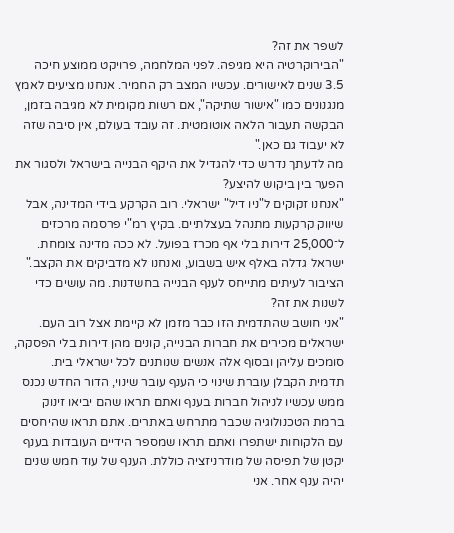לשפר את זה?
"הבירוקרטיה היא מגיפה. לפני המלחמה, פרויקט ממוצע חיכה 3.5 שנים לאישורים. עכשיו המצב רק החמיר. אנחנו מציעים לאמץ מנגנונים כמו "אישור שתיקה", אם רשות מקומית לא מגיבה בזמן, הבקשה תעבור הלאה אוטומטית. זה עובד בעולם, אין סיבה שזה לא יעבוד גם כאן."
מה לדעתך נדרש כדי להגדיל את היקף הבנייה בישראל ולסגור את הפער בין ביקוש להיצע?
"אנחנו זקוקים ל"ניו דיל" ישראלי. רוב הקרקע בידי המדינה, אבל שיווק קרקעות מתנהל בעצלתיים. בקיץ רמ"י פרסמה מרכזים ל־25,000 דירות בלי אף מכרז בפועל. לא ככה מדינה צומחת. ישראל גדלה באלף איש בשבוע, ואנחנו לא מדביקים את הקצב."
הציבור לעיתים מתייחס לענף הבנייה בחשדנות. מה עושים כדי לשנות את זה?
"אני חושב שהתדמית הזו כבר מזמן לא קיימת אצל רוב העם. ישראלים מכירים את חברות הבנייה, קונים מהן דירות בלי הפסקה, סומכים עליהן ובסוף אלה אנשים שנותנים לכל ישראלי בית. תדמית הקבלן עוברת שינוי כי הענף עובר שינוי, הדור החדש נכנס ממש עכשיו לניהול חברות בענף ואתם תראו שהם יביאו זינוק ברמת הטכנולוגיה שכבר מתרחש באתרים. אתם תראו שהיחסים עם הלקוחות ישתפרו ואתם תראו שמספר הידיים העובדות בענף יקטן של תפיסה של מודרניזציה כוללת. הענף של עוד חמש שנים יהיה ענף אחר. אני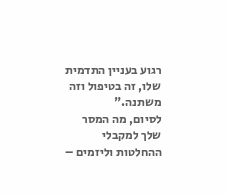רגוע בעניין התדמית שלו, זה בטיפול וזה משתנה."
לסיום, מה המסר שלך למקבלי ההחלטות וליזמים –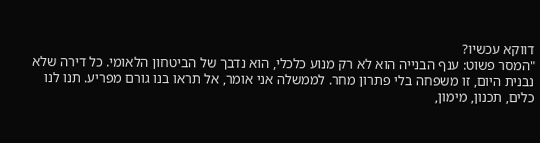דווקא עכשיו?
"המסר פשוט: ענף הבנייה הוא לא רק מנוע כלכלי, הוא נדבך של הביטחון הלאומי. כל דירה שלא נבנית היום, זו משפחה בלי פתרון מחר. לממשלה אני אומר, אל תראו בנו גורם מפריע. תנו לנו כלים, תכנון, מימון,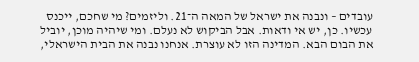עובדים – ונבנה את ישראל של המאה ה־21. וליזמים? מי שחכם, ייכנס עכשיו. כן, יש אי ודאות. אבל הביקוש לא נעלם. ומי שיהיה מוכן, יוביל את הבום הבא. המדינה הזו לא עוצרת. אנחנו נבנה את הבית הישראלי,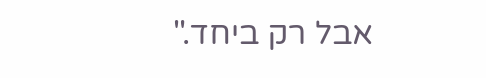אבל רק ביחד."